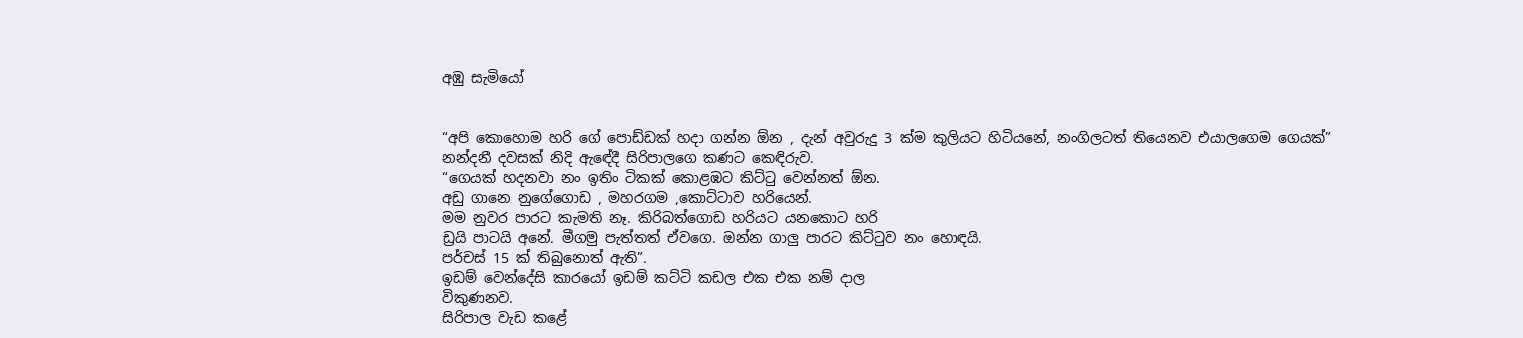අඹු සැමියෝ


“අපි කොහොම හරි ගේ පොඩ්ඩක් හදා ගන්න ඕන , දැන් අවුරුදු 3 ක්ම කුලියට හිටියනේ, නංගිලටත් තියෙනව එයාලගෙම ගෙයක්”
නන්දනී දවසක් නිදි ඇඳේදී සිරිපාලගෙ කණට කෙඳිරුව.
“ගෙයක් හදනවා නං ඉතිං ටිකක් කොළඹට කිට්ටු වෙන්නත් ඕන.
අඩු ගානෙ නුගේගොඩ , මහරගම ,කොට්ටාව හරියෙන්.
මම නුවර පාරට කැමති නෑ. කිරිබත්ගොඩ හරියට යනකොට හරි
ඩ්‍රයි පාටයි අනේ. මීගමු පැත්තත් ඒවගෙ. ඔන්න ගාලු පාරට කිට්ටුව නං හොඳයි.
පර්චස් 15 ක් තිබුනොත් ඇති”.
ඉඩම් වෙන්දේසි කාරයෝ ඉඩම් කට්ටි කඩල එක එක නම් දාල
විකුණනව.
සිරිපාල වැඩ කළේ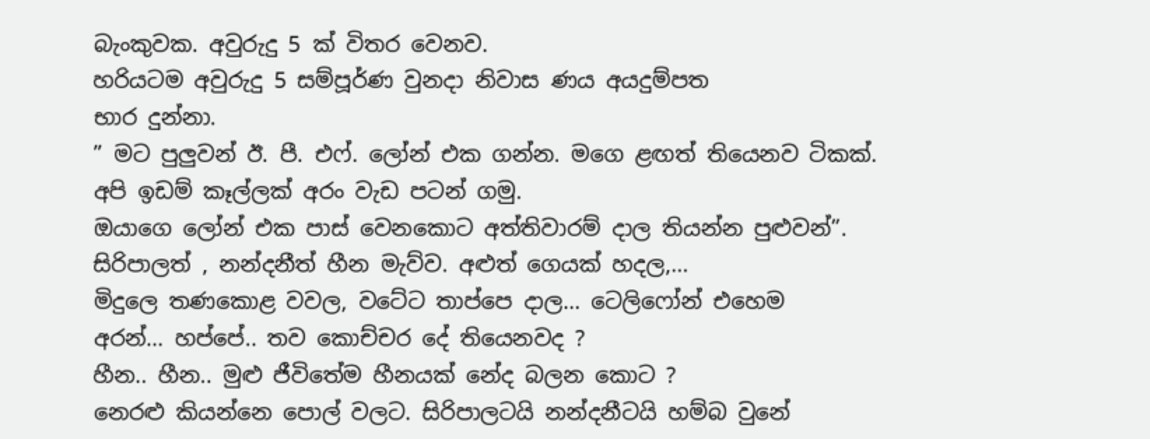බැංකුවක. අවුරුදු 5 ක් විතර වෙනව.
හරියටම අවුරුදු 5 සම්පූර්ණ වුනදා නිවාස ණය අයදුම්පත
භාර දුන්නා.
” මට පුලුවන් ඊ. පී. එෆ්. ලෝන් එක ගන්න. මගෙ ළඟත් තියෙනව ටිකක්.
අපි ඉඩම් කෑල්ලක් අරං වැඩ පටන් ගමු.
ඔයාගෙ ලෝන් එක පාස් වෙනකොට අත්තිවාරම් දාල තියන්න පුළුවන්”.
සිරිපාලත් , නන්දනීත් හීන මැව්ව. අළුත් ගෙයක් හදල,…
මිදුලෙ තණකොළ වවල, වටේට තාප්පෙ දාල… ටෙලිෆෝන් එහෙම
අරන්… හප්පේ.. තව කොච්චර දේ තියෙනවද ?
හීන.. හීන.. මුළු ජීවිතේම හීනයක් නේද බලන කොට ?
නෙරළු කියන්නෙ පොල් වලට. සිරිපාලටයි නන්දනීටයි හම්බ වුනේ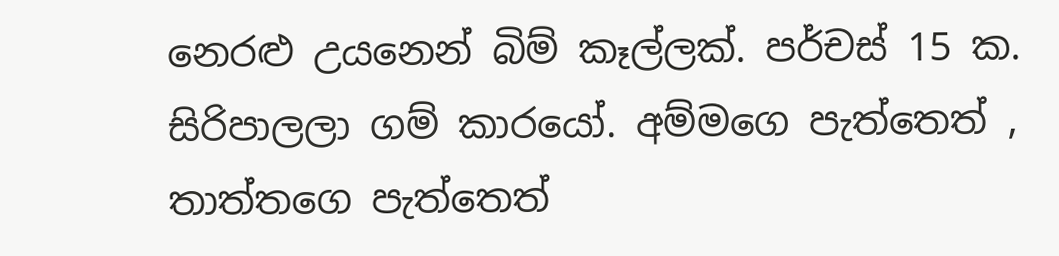නෙරළු උයනෙන් බිම් කෑල්ලක්. පර්චස් 15 ක.
සිරිපාලලා ගම් කාරයෝ. අම්මගෙ පැත්තෙත් , තාත්තගෙ පැත්තෙත්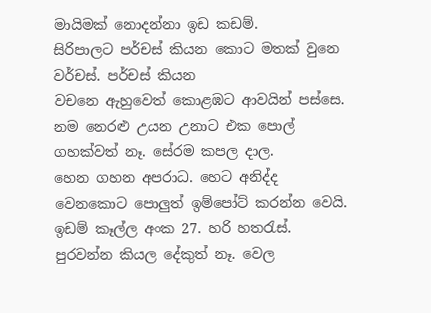මායිමක් නොදන්නා ඉඩ කඩම්.
සිරිපාලට පර්චස් කියන කොට මතක් වුනෙ වර්චස්. පර්චස් කියන
වචනෙ ඇහුවෙත් කොළඹට ආවයින් පස්සෙ.
නම නෙරළු උයන උනාට එක පොල් ගහක්වත් නෑ. සේරම කපල දාල.
හෙන ගහන අපරාධ. හෙට අනිද්ද වෙනකොට පොලුත් ඉම්පෝට් කරන්න වෙයි.
ඉඩම් කෑල්ල අංක 27. හරි හතරැස්. පුරවන්න කියල දේකුත් නෑ. වෙල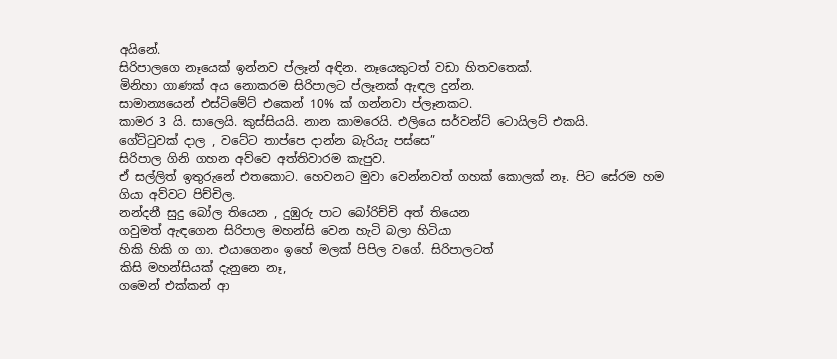අයිනේ.
සිරිපාලගෙ නෑයෙක් ඉන්නව ප්ලෑන් අඳින. නෑයෙකුටත් වඩා හිතවතෙක්.
මිනිහා ගාණක් අය නොකරම සිරිපාලට ප්ලෑනක් ඇඳල දුන්න.
සාමාන්‍යයෙන් එස්ටිමේට් එකෙන් 10% ක් ගන්නවා ප්ලෑනකට.
කාමර 3 යි. සාලෙයි. කුස්සියයි. නාන කාමරෙයි. එලියෙ සර්වන්ට් ටොයිලට් එකයි.
ගේට්ටුවක් දාල , වටේට තාප්පෙ දාන්න බැරියැ පස්සෙ”
සිරිපාල ගිනි ගහන අව්වෙ අත්තිවාරම කැපුව.
ඒ සල්ලිත් ඉතුරුනේ එතකොට. හෙවනට මුවා වෙන්නවත් ගහක් කොලක් නෑ. පිට සේරම හම ගියා අව්වට පිච්චිල.
නන්දනී සුදු බෝල තියෙන , දුඹුරු පාට බෝරිච්චි අත් තියෙන
ගවුමත් ඇඳගෙන සිරිපාල මහන්සි වෙන හැටි බලා හිටියා
හිකි හිකි ග ගා. එයාගෙනං ඉහේ මලක් පිපිල වගේ. සිරිපාලටත්
කිසි මහන්සියක් දැනුනෙ නෑ,
ගමෙන් එක්කන් ආ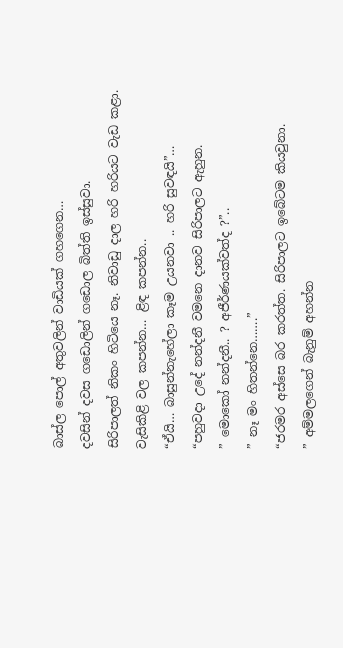බාස්ල පොල් අතුවලින් වාඩියක් ගහගෙන…
දවසින් දවස ගඩොලින් ගඩොල බිත්ති ඉස්සුවා.
සිරිපාලත් නිකං හිටියෙ නෑ. නිවාඩු දාල හරි හරියට වැඩ කළා.
වැසිකිළි වල කපන්න… ළිඳ කපන්න..
“ඒයි… බාසුන්නැහේලා කෑම උයනවා .. හරි සුවඳයි”…
“පහුවදා උදේ නන්දනී වමනෙ දානව සිරිපාලට ඇහුන.
” මොකෝ නන්දනී.. ? අජීර්ණයක්වත්ද ?”..
” නෑ මං හිතන්නෙ…….”
“ජරමර අස්සෙ බර කරත්ත. සිරිපාලට ඉබේටම කියවුනා.
” අම්මලගෙන් බැනුම් අහන්න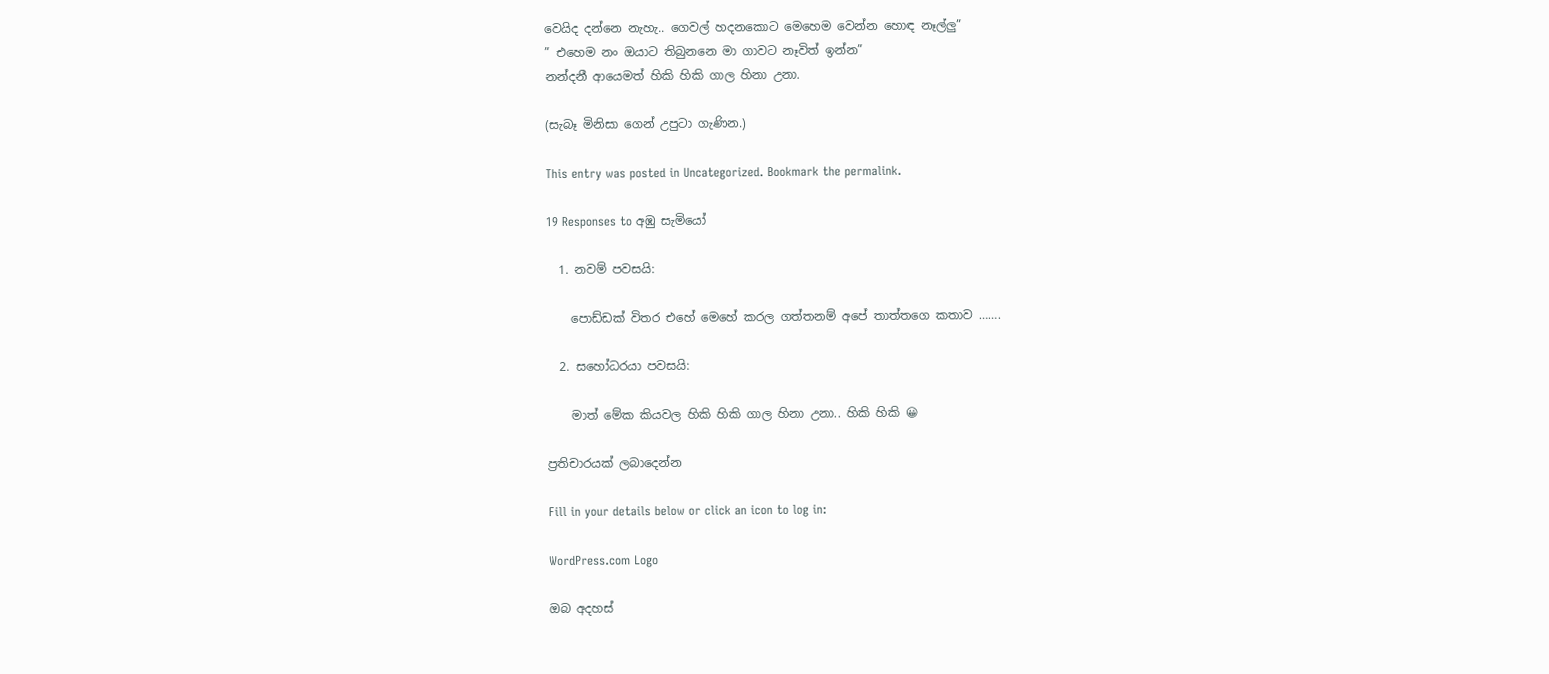වෙයිද දන්නෙ නැහැ.. ගෙවල් හදනකොට මෙහෙම වෙන්න හොඳ නෑල්ලු”
” එහෙම නං ඔයාට තිබුනනෙ මා ගාවට නෑවිත් ඉන්න”
නන්දනී ආයෙමත් හිකි හිකි ගාල හිනා උනා.

(සැබෑ මිනිසා ගෙන් උපුටා ගැණින.)

This entry was posted in Uncategorized. Bookmark the permalink.

19 Responses to අඹු සැමියෝ

  1. නවම් පවසයි:

    පොඩ්ඩක් විතර එහේ මෙහේ කරල ගත්තනම් අපේ තාත්තගෙ කතාව …….

  2. සහෝධරයා පවසයි:

    මාත් මේක කියවල හිකි හිකි ගාල හිනා උනා.. හිකි හිකි 😀

ප්‍රතිචාරයක් ලබාදෙන්න

Fill in your details below or click an icon to log in:

WordPress.com Logo

ඔබ අදහස්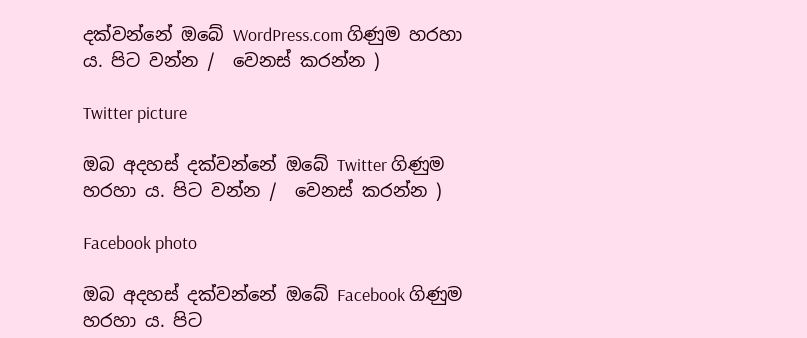දක්වන්නේ ඔබේ WordPress.com ගිණුම හරහා ය. පිට වන්න /  වෙනස් කරන්න )

Twitter picture

ඔබ අදහස් දක්වන්නේ ඔබේ Twitter ගිණුම හරහා ය. පිට වන්න /  වෙනස් කරන්න )

Facebook photo

ඔබ අදහස් දක්වන්නේ ඔබේ Facebook ගිණුම හරහා ය. පිට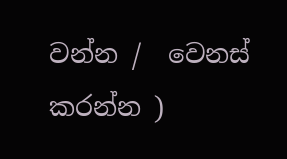වන්න /  වෙනස් කරන්න )